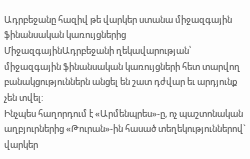Ադրբեջանը հազիվ թե վարկեր ստանա միջազգային ֆինանսական կառույցներից
ՄիջազգայինԱդրբեջանի ղեկավարության՝ միջազգային ֆինանսական կառույցների հետ տարվող բանակցություններն անցել են շատ դժվար եւ արդյունք չեն տվել:
Ինչպես հաղորդում է «Արմենպրես»-ը, ոչ պաշտոնական աղբյուրներից «Թուրան»-ին հասած տեղեկություններով` վարկեր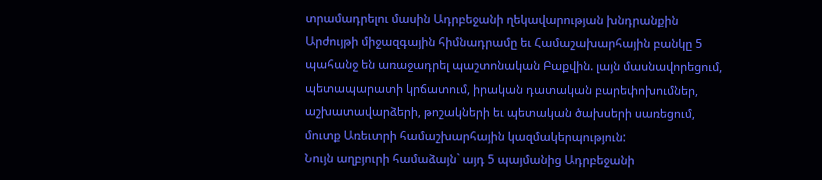տրամադրելու մասին Ադրբեջանի ղեկավարության խնդրանքին Արժույթի միջազգային հիմնադրամը եւ Համաշախարհային բանկը 5 պահանջ են առաջադրել պաշտոնական Բաքվին. լայն մասնավորեցում, պետապարատի կրճատում, իրական դատական բարեփոխումներ, աշխատավարձերի, թոշակների եւ պետական ծախսերի սառեցում, մուտք Առեւտրի համաշխարհային կազմակերպություն:
Նույն աղբյուրի համաձայն` այդ 5 պայմանից Ադրբեջանի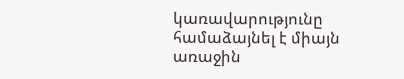կառավարությունը համաձայնել է միայն առաջին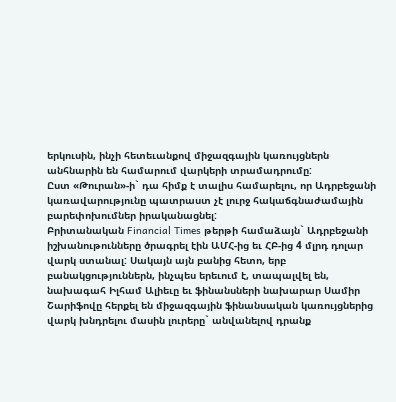երկուսին, ինչի հետեւանքով միջազգային կառույցներն անհնարին են համարում վարկերի տրամադրումը:
Ըստ «Թուրան»-ի` դա հիմք է տալիս համարելու, որ Ադրբեջանի կառավարությունը պատրաստ չէ լուրջ հակաճգնաժամային բարեփոխումներ իրականացնել:
Բրիտանական Financial Times թերթի համաձայն` Ադրբեջանի իշխանութունները ծրագրել էին ԱՄՀ-ից եւ ՀԲ-ից 4 մլրդ դոլար վարկ ստանալ: Սակայն այն բանից հետո, երբ բանակցություններն, ինչպես երեւում է, տապալվել են, նախագահ Իլհամ Ալիեւը եւ ֆինանսների նախարար Սամիր Շարիֆովը հերքել են միջազգային ֆինանսական կառույցներից վարկ խնդրելու մասին լուրերը` անվանելով դրանք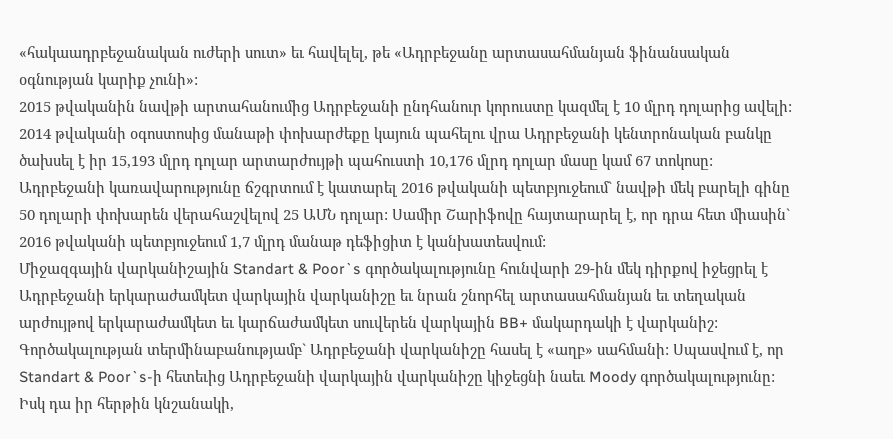«հակաադրբեջանական ուժերի սուտ» եւ հավելել, թե «Ադրբեջանը արտասահմանյան ֆինանսական օգնության կարիք չունի»:
2015 թվականին նավթի արտահանումից Ադրբեջանի ընդհանուր կորուստը կազմել է 10 մլրդ դոլարից ավելի: 2014 թվականի օգոստոսից մանաթի փոխարժեքը կայուն պահելու վրա Ադրբեջանի կենտրոնական բանկը ծախսել է իր 15,193 մլրդ դոլար արտարժույթի պահուստի 10,176 մլրդ դոլար մասը կամ 67 տոկոսը: Ադրբեջանի կառավարությունը ճշգրտում է կատարել 2016 թվականի պետբյուջեում` նավթի մեկ բարելի գինը 50 դոլարի փոխարեն վերահաշվելով 25 ԱՄՆ դոլար: Սամիր Շարիֆովը հայտարարել է, որ դրա հետ միասին` 2016 թվականի պետբյուջեում 1,7 մլրդ մանաթ դեֆիցիտ է կանխատեսվում:
Միջազգային վարկանիշային Standart & Poor`s գործակալությունը հունվարի 29-ին մեկ դիրքով իջեցրել է Ադրբեջանի երկարաժամկետ վարկային վարկանիշը եւ նրան շնորհել արտասահմանյան եւ տեղական արժույթով երկարաժամկետ եւ կարճաժամկետ սուվերեն վարկային BB+ մակարդակի է վարկանիշ: Գործակալության տերմինաբանությամբ` Ադրբեջանի վարկանիշը հասել է «աղբ» սահմանի: Սպասվում է, որ Standart & Poor`s-ի հետեւից Ադրբեջանի վարկային վարկանիշը կիջեցնի նաեւ Moody գործակալությունը: Իսկ դա իր հերթին կնշանակի,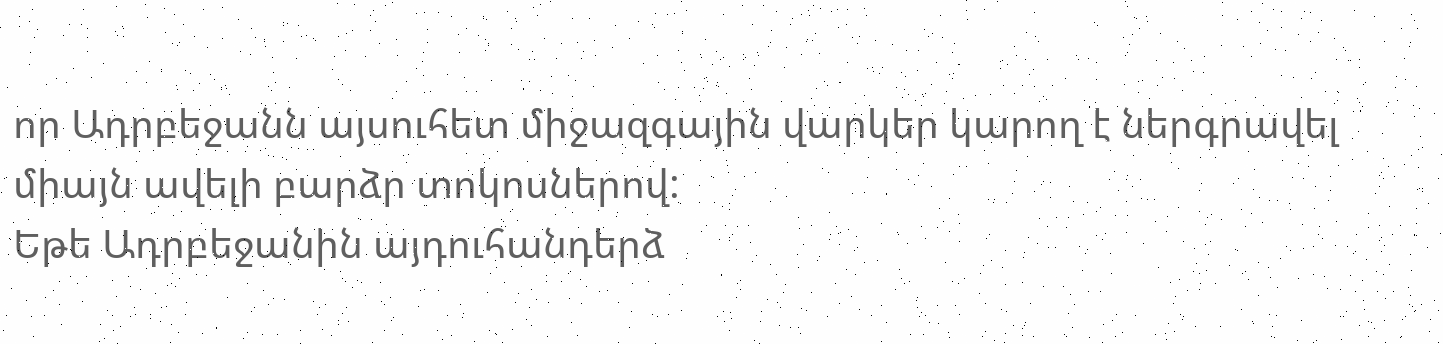որ Ադրբեջանն այսուհետ միջազգային վարկեր կարող է ներգրավել միայն ավելի բարձր տոկոսներով:
Եթե Ադրբեջանին այդուհանդերձ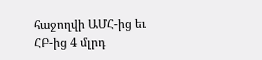հաջողվի ԱՄՀ-ից եւ ՀԲ-ից 4 մլրդ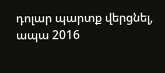դոլար պարտք վերցնել, ապա 2016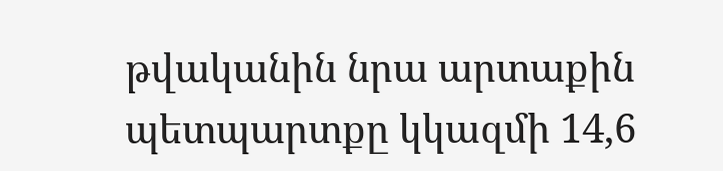թվականին նրա արտաքին պետպարտքը կկազմի 14,6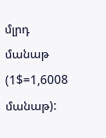մլրդ մանաթ (1$=1,6008 մանաթ):